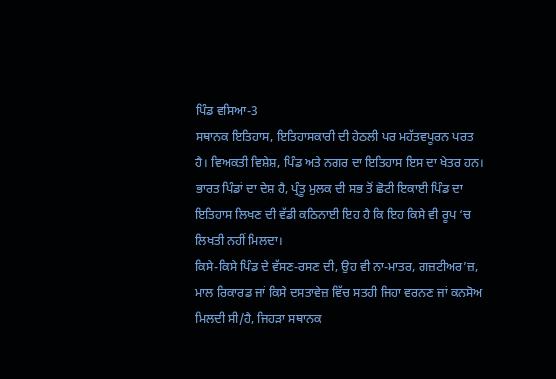ਪਿੰਡ ਵਸਿਆ-3
ਸਥਾਨਕ ਇਤਿਹਾਸ, ਇਤਿਹਾਸਕਾਰੀ ਦੀ ਹੇਠਲੀ ਪਰ ਮਹੱਤਵਪੂਰਨ ਪਰਤ ਹੈ। ਵਿਅਕਤੀ ਵਿਸ਼ੇਸ਼, ਪਿੰਡ ਅਤੇ ਨਗਰ ਦਾ ਇਤਿਹਾਸ ਇਸ ਦਾ ਖੇਤਰ ਹਨ। ਭਾਰਤ ਪਿੰਡਾਂ ਦਾ ਦੇਸ਼ ਹੈ, ਪ੍ਰੰਤੂ ਮੁਲਕ ਦੀ ਸਭ ਤੋਂ ਛੋਟੀ ਇਕਾਈ ਪਿੰਡ ਦਾ ਇਤਿਹਾਸ ਲਿਖਣ ਦੀ ਵੱਡੀ ਕਠਿਨਾਈ ਇਹ ਹੈ ਕਿ ਇਹ ਕਿਸੇ ਵੀ ਰੂਪ ‘ਚ ਲਿਖਤੀ ਨਹੀਂ ਮਿਲਦਾ।
ਕਿਸੇ-ਕਿਸੇ ਪਿੰਡ ਦੇ ਵੱਸਣ-ਰਸਣ ਦੀ, ਉਹ ਵੀ ਨਾ-ਮਾਤਰ, ਗਜ਼ਟੀਅਰ’ਜ਼, ਮਾਲ ਰਿਕਾਰਡ ਜਾਂ ਕਿਸੇ ਦਸਤਾਵੇਜ਼ ਵਿੱਚ ਸਤਹੀ ਜਿਹਾ ਵਰਨਣ ਜਾਂ ਕਨਸੋਅ ਮਿਲਦੀ ਸੀ/ਹੈ, ਜਿਹੜਾ ਸਥਾਨਕ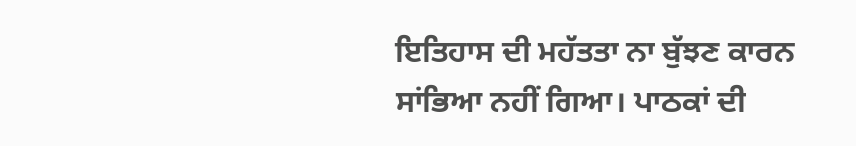ਇਤਿਹਾਸ ਦੀ ਮਹੱਤਤਾ ਨਾ ਬੁੱਝਣ ਕਾਰਨ ਸਾਂਭਿਆ ਨਹੀਂ ਗਿਆ। ਪਾਠਕਾਂ ਦੀ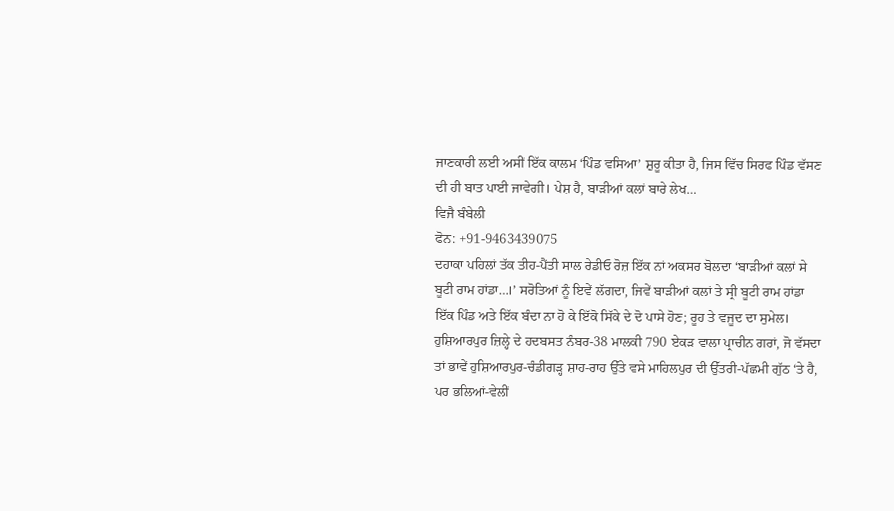ਜਾਣਕਾਰੀ ਲਈ ਅਸੀਂ ਇੱਕ ਕਾਲਮ ‘ਪਿੰਡ ਵਸਿਆ’ ਸ਼ੁਰੂ ਕੀਤਾ ਹੈ, ਜਿਸ ਵਿੱਚ ਸਿਰਫ ਪਿੰਡ ਵੱਸਣ ਦੀ ਹੀ ਬਾਤ ਪਾਈ ਜਾਵੇਗੀ। ਪੇਸ਼ ਹੈ, ਬਾੜੀਆਂ ਕਲਾਂ ਬਾਰੇ ਲੇਖ…
ਵਿਜੈ ਬੰਬੇਲੀ
ਫੋਨ: +91-9463439075
ਦਹਾਕਾ ਪਹਿਲਾਂ ਤੱਕ ਤੀਹ-ਪੈਂਤੀ ਸਾਲ ਰੇਡੀਓ ਰੋਜ਼ ਇੱਕ ਨਾਂ ਅਕਸਰ ਬੋਲਦਾ ‘ਬਾੜੀਆਂ ਕਲਾਂ ਸੇ ਬੂਟੀ ਰਾਮ ਹਾਂਡਾ…।’ ਸਰੋਤਿਆਂ ਨੂੰ ਇਵੇਂ ਲੱਗਦਾ, ਜਿਵੇਂ ਬਾੜੀਆਂ ਕਲਾਂ ਤੇ ਸ੍ਰੀ ਬੂਟੀ ਰਾਮ ਹਾਂਡਾ ਇੱਕ ਪਿੰਡ ਅਤੇ ਇੱਕ ਬੰਦਾ ਨਾ ਹੋ ਕੇ ਇੱਕੋ ਸਿੱਕੇ ਦੇ ਦੋ ਪਾਸੇ ਹੋਣ; ਰੂਹ ਤੇ ਵਜੂਦ ਦਾ ਸੁਮੇਲ। ਹੁਸ਼ਿਆਰਪੁਰ ਜ਼ਿਲ੍ਹੇ ਦੇ ਹਦਬਸਤ ਨੰਬਰ-38 ਮਾਲਕੀ 790 ਏਕੜ ਵਾਲਾ ਪ੍ਰਾਚੀਨ ਗਰਾਂ, ਜੋ ਵੱਸਦਾ ਤਾਂ ਭਾਵੇਂ ਹੁਸ਼ਿਆਰਪੁਰ-ਚੰਡੀਗੜ੍ਹ ਸ਼ਾਹ-ਰਾਹ ਉੱਤੇ ਵਸੇ ਮਾਹਿਲਪੁਰ ਦੀ ਉੱਤਰੀ-ਪੱਛਮੀ ਗੁੱਠ ‘ਤੇ ਹੈ, ਪਰ ਭਲਿਆਂ-ਵੇਲੀਂ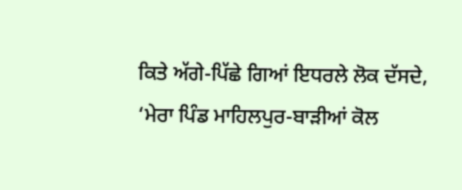ਕਿਤੇ ਅੱਗੇ-ਪਿੱਛੇ ਗਿਆਂ ਇਧਰਲੇ ਲੋਕ ਦੱਸਦੇ, ‘ਮੇਰਾ ਪਿੰਡ ਮਾਹਿਲਪੁਰ-ਬਾੜੀਆਂ ਕੋਲ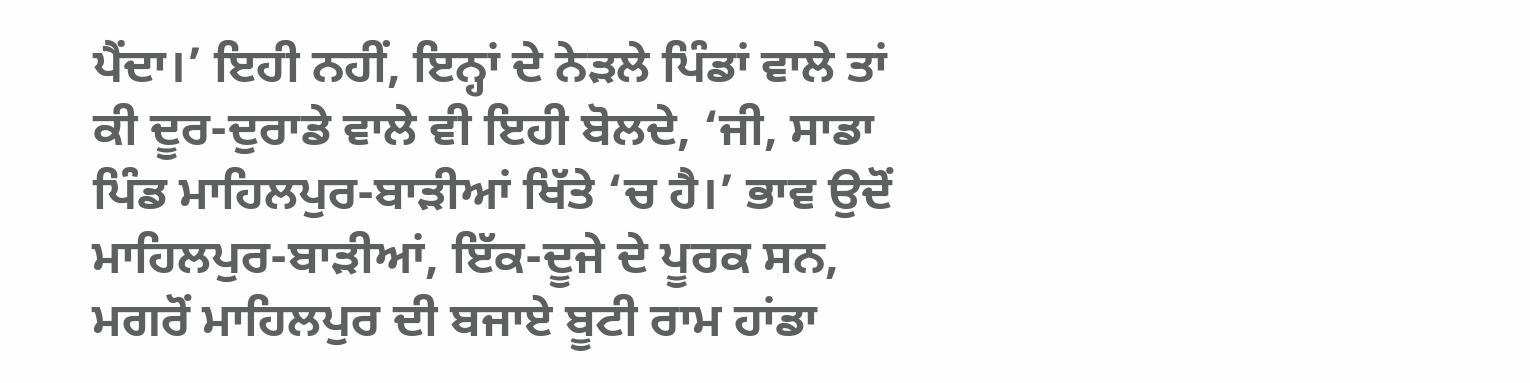ਪੈਂਦਾ।’ ਇਹੀ ਨਹੀਂ, ਇਨ੍ਹਾਂ ਦੇ ਨੇੜਲੇ ਪਿੰਡਾਂ ਵਾਲੇ ਤਾਂ ਕੀ ਦੂਰ-ਦੁਰਾਡੇ ਵਾਲੇ ਵੀ ਇਹੀ ਬੋਲਦੇ, ‘ਜੀ, ਸਾਡਾ ਪਿੰਡ ਮਾਹਿਲਪੁਰ-ਬਾੜੀਆਂ ਖਿੱਤੇ ‘ਚ ਹੈ।’ ਭਾਵ ਉਦੋਂ ਮਾਹਿਲਪੁਰ-ਬਾੜੀਆਂ, ਇੱਕ-ਦੂਜੇ ਦੇ ਪੂਰਕ ਸਨ, ਮਗਰੋਂ ਮਾਹਿਲਪੁਰ ਦੀ ਬਜਾਏ ਬੂਟੀ ਰਾਮ ਹਾਂਡਾ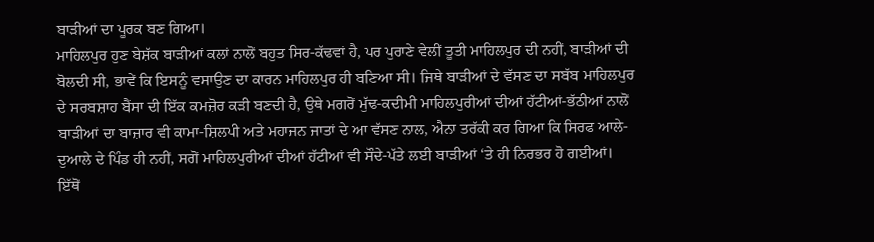ਬਾੜੀਆਂ ਦਾ ਪੂਰਕ ਬਣ ਗਿਆ।
ਮਾਹਿਲਪੁਰ ਹੁਣ ਬੇਸ਼ੱਕ ਬਾੜੀਆਂ ਕਲਾਂ ਨਾਲੋਂ ਬਹੁਤ ਸਿਰ-ਕੱਢਵਾਂ ਹੈ, ਪਰ ਪੁਰਾਣੇ ਵੇਲੀਂ ਤੂਤੀ ਮਾਹਿਲਪੁਰ ਦੀ ਨਹੀਂ, ਬਾੜੀਆਂ ਦੀ ਬੋਲਦੀ ਸੀ, ਭਾਵੇਂ ਕਿ ਇਸਨੂੰ ਵਸਾਉਣ ਦਾ ਕਾਰਨ ਮਾਹਿਲਪੁਰ ਹੀ ਬਣਿਆ ਸੀ। ਜਿਥੇ ਬਾੜੀਆਂ ਦੇ ਵੱਸਣ ਦਾ ਸਬੱਬ ਮਾਹਿਲਪੁਰ ਦੇ ਸਰਬਸ਼ਾਹ ਬੈਂਸਾ ਦੀ ਇੱਕ ਕਮਜ਼ੋਰ ਕੜੀ ਬਣਦੀ ਹੈ, ਉਥੇ ਮਗਰੋਂ ਮੁੱਢ-ਕਦੀਮੀ ਮਾਹਿਲਪੁਰੀਆਂ ਦੀਆਂ ਹੱਟੀਆਂ-ਭੱਠੀਆਂ ਨਾਲੋਂ ਬਾੜੀਆਂ ਦਾ ਬਾਜ਼ਾਰ ਵੀ ਕਾਮਾ-ਸ਼ਿਲਪੀ ਅਤੇ ਮਹਾਜਨ ਜਾਤਾਂ ਦੇ ਆ ਵੱਸਣ ਨਾਲ, ਐਨਾ ਤਰੱਕੀ ਕਰ ਗਿਆ ਕਿ ਸਿਰਫ ਆਲੇ-ਦੁਆਲੇ ਦੇ ਪਿੰਡ ਹੀ ਨਹੀਂ, ਸਗੋਂ ਮਾਹਿਲਪੁਰੀਆਂ ਦੀਆਂ ਹੱਟੀਆਂ ਵੀ ਸੌਦੇ-ਪੱਤੇ ਲਈ ਬਾੜੀਆਂ ‘ਤੇ ਹੀ ਨਿਰਭਰ ਹੋ ਗਈਆਂ। ਇੱਥੋਂ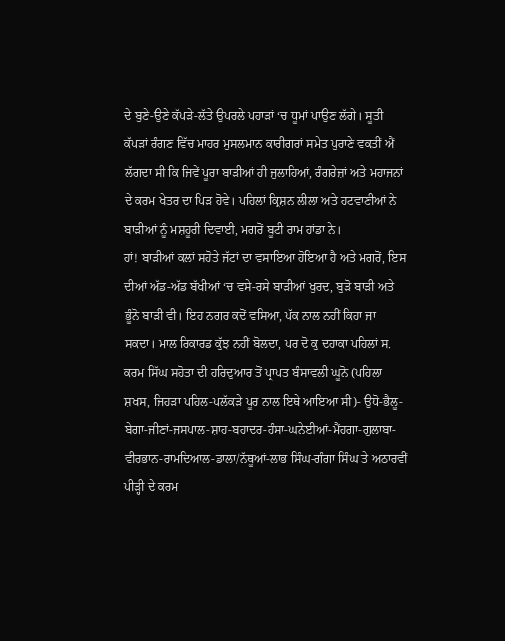ਦੇ ਬੁਣੇ-ਉਣੇ ਕੱਪੜੇ-ਲੱਤੇ ਉਪਰਲੇ ਪਹਾੜਾਂ ‘ਚ ਧੂਮਾਂ ਪਾਉਣ ਲੱਗੇ। ਸੂਤੀ ਕੱਪੜਾਂ ਰੰਗਣ ਵਿੱਚ ਮਾਹਰ ਮੁਸਲਮਾਨ ਕਾਰੀਗਰਾਂ ਸਮੇਤ ਪੁਰਾਣੇ ਵਕਤੀਂ ਐਂ ਲੱਗਦਾ ਸੀ ਕਿ ਜਿਵੇਂ ਪੂਰਾ ਬਾੜੀਆਂ ਹੀ ਜੁਲਾਹਿਆਂ, ਰੰਗਰੇਜ਼ਾਂ ਅਤੇ ਮਹਾਜਨਾਂ ਦੇ ਕਰਮ ਖੇਤਰ ਦਾ ਪਿੜ ਹੋਵੇ। ਪਹਿਲਾਂ ਕ੍ਰਿਸ਼ਨ ਲੀਲਾ ਅਤੇ ਹਟਵਾਣੀਆਂ ਨੇ ਬਾੜੀਆਂ ਨੂੰ ਮਸ਼ਹੂਰੀ ਦਿਵਾਈ, ਮਗਰੋਂ ਬੂਟੀ ਰਾਮ ਹਾਂਡਾ ਨੇ।
ਹਾਂ! ਬਾੜੀਆਂ ਕਲਾਂ ਸਹੋਤੇ ਜੱਟਾਂ ਦਾ ਵਸਾਇਆ ਹੋਇਆ ਹੈ ਅਤੇ ਮਗਰੋਂ, ਇਸ ਦੀਆਂ ਅੱਡ-ਅੱਡ ਬੱਖੀਆਂ ‘ਚ ਵਸੇ-ਰਸੇ ਬਾੜੀਆਂ ਖੁਰਦ, ਬੁੜੋ ਬਾੜੀ ਅਤੇ ਭੂੰਨੋ ਬਾੜੀ ਵੀ। ਇਹ ਨਗਰ ਕਦੋਂ ਵਸਿਆ, ਪੱਕ ਨਾਲ ਨਹੀਂ ਕਿਹਾ ਜਾ ਸਕਦਾ। ਮਾਲ ਰਿਕਾਰਡ ਕੁੱਝ ਨਹੀਂ ਬੋਲਦਾ, ਪਰ ਦੋ ਕੁ ਦਹਾਕਾ ਪਹਿਲਾਂ ਸ. ਕਰਮ ਸਿੱਘ ਸਹੋਤਾ ਦੀ ਹਰਿਦੁਆਰ ਤੋਂ ਪ੍ਰਾਪਤ ਬੰਸਾਵਲੀ ਘੂਨੋ (ਪਹਿਲਾ ਸ਼ਖਸ, ਜਿਹੜਾ ਪਹਿਲ-ਪਲੱਕੜੇ ਪੂਰ ਨਾਲ ਇਥੇ ਆਇਆ ਸੀ)- ਉਧੋ-ਭੈਲੂ-ਬੇਗਾ-ਜੀਣਾਂ-ਜਸਪਾਲ-ਸ਼ਾਹ-ਬਹਾਦਰ-ਹੰਸਾ-ਘਨੇਈਆਂ-ਮੈਂਹਗਾ-ਗੁਲਾਬਾ-ਵੀਰਭਾਨ-ਰਾਮਦਿਆਲ-ਡਾਲਾ/ਨੱਥੂਆਂ-ਲਾਭ ਸਿੰਘ-ਗੰਗਾ ਸਿੰਘ ਤੇ ਅਠਾਰਵੀਂ ਪੀੜ੍ਹੀ ਦੇ ਕਰਮ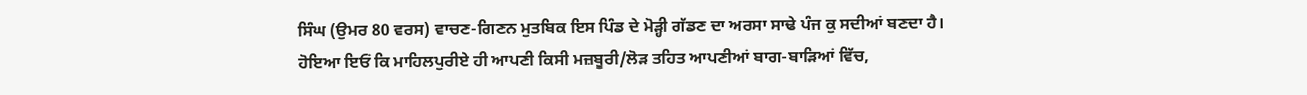ਸਿੰਘ (ਉਮਰ 80 ਵਰਸ) ਵਾਚਣ-ਗਿਣਨ ਮੁਤਬਿਕ ਇਸ ਪਿੰਡ ਦੇ ਮੋੜ੍ਹੀ ਗੱਡਣ ਦਾ ਅਰਸਾ ਸਾਢੇ ਪੰਜ ਕੁ ਸਦੀਆਂ ਬਣਦਾ ਹੈ।
ਹੋਇਆ ਇਓਂ ਕਿ ਮਾਹਿਲਪੁਰੀਏ ਹੀ ਆਪਣੀ ਕਿਸੀ ਮਜ਼ਬੂਰੀ/ਲੋੜ ਤਹਿਤ ਆਪਣੀਆਂ ਬਾਗ-ਬਾੜਿਆਂ ਵਿੱਚ,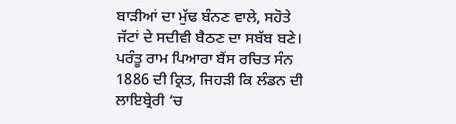ਬਾੜੀਆਂ ਦਾ ਮੁੱਢ ਬੰਨਣ ਵਾਲੇ, ਸਹੋਤੇ ਜੱਟਾਂ ਦੇ ਸਦੀਵੀ ਬੈਠਣ ਦਾ ਸਬੱਬ ਬਣੇ। ਪਰੰਤੂ ਰਾਮ ਪਿਆਰਾ ਬੈਂਸ ਰਚਿਤ ਸੰਨ 1886 ਦੀ ਕ੍ਰਿਤ, ਜਿਹੜੀ ਕਿ ਲੰਡਨ ਦੀ ਲਾਇਬ੍ਰੇਰੀ ‘ਚ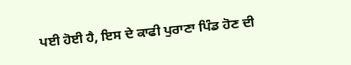ਪਈ ਹੋਈ ਹੈ, ਇਸ ਦੇ ਕਾਫੀ ਪੁਰਾਣਾ ਪਿੰਡ ਹੋਣ ਦੀ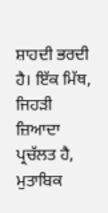ਸ਼ਾਹਦੀ ਭਰਦੀ ਹੈ। ਇੱਕ ਮਿੱਥ, ਜਿਹੜੀ ਜ਼ਿਆਦਾ ਪ੍ਰਚੱਲਤ ਹੈ, ਮੁਤਾਬਿਕ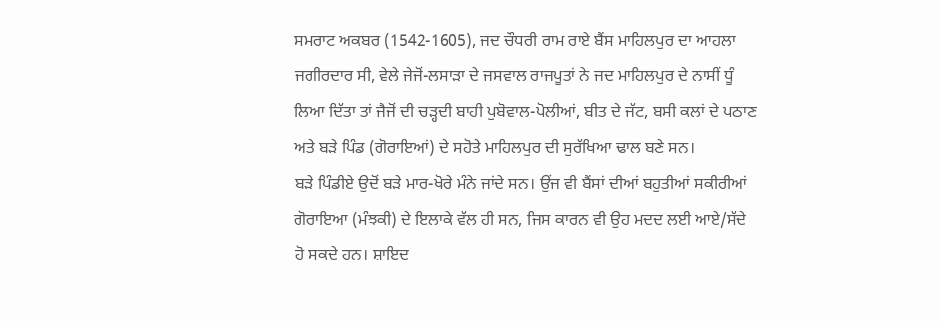ਸਮਰਾਟ ਅਕਬਰ (1542-1605), ਜਦ ਚੌਧਰੀ ਰਾਮ ਰਾਏ ਬੈਂਸ ਮਾਹਿਲਪੁਰ ਦਾ ਆਹਲਾ ਜਗੀਰਦਾਰ ਸੀ, ਵੇਲੇ ਜੇਜੋਂ-ਲਸਾੜਾ ਦੇ ਜਸਵਾਲ ਰਾਜਪੂਤਾਂ ਨੇ ਜਦ ਮਾਹਿਲਪੁਰ ਦੇ ਨਾਸੀਂ ਧੂੰ ਲਿਆ ਦਿੱਤਾ ਤਾਂ ਜੈਜੋਂ ਦੀ ਚੜ੍ਹਦੀ ਬਾਹੀ ਪੁਬੋਵਾਲ-ਪੋਲੀਆਂ, ਬੀਤ ਦੇ ਜੱਟ, ਬਸੀ ਕਲਾਂ ਦੇ ਪਠਾਣ ਅਤੇ ਬੜੇ ਪਿੰਡ (ਗੋਰਾਇਆਂ) ਦੇ ਸਹੋਤੇ ਮਾਹਿਲਪੁਰ ਦੀ ਸੁਰੱਖਿਆ ਢਾਲ ਬਣੇ ਸਨ।
ਬੜੇ ਪਿੰਡੀਏ ਉਦੋਂ ਬੜੇ ਮਾਰ-ਖੋਰੇ ਮੰਨੇ ਜਾਂਦੇ ਸਨ। ਉਂਜ ਵੀ ਬੈਂਸਾਂ ਦੀਆਂ ਬਹੁਤੀਆਂ ਸਕੀਰੀਆਂ ਗੋਰਾਇਆ (ਮੰਝਕੀ) ਦੇ ਇਲਾਕੇ ਵੱਲ ਹੀ ਸਨ, ਜਿਸ ਕਾਰਨ ਵੀ ਉਹ ਮਦਦ ਲਈ ਆਏ/ਸੱਦੇ ਹੋ ਸਕਦੇ ਹਨ। ਸ਼ਾਇਦ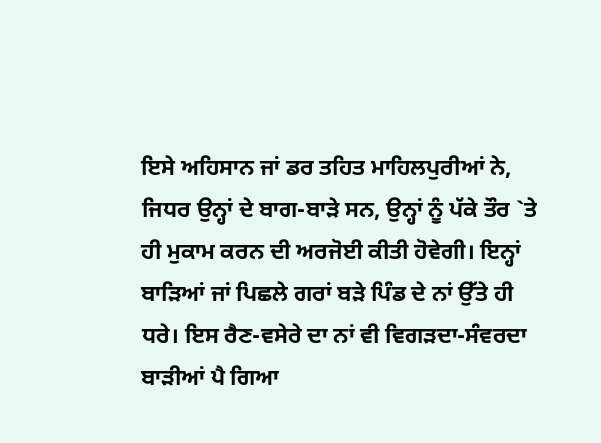ਇਸੇ ਅਹਿਸਾਨ ਜਾਂ ਡਰ ਤਹਿਤ ਮਾਹਿਲਪੁਰੀਆਂ ਨੇ, ਜਿਧਰ ਉਨ੍ਹਾਂ ਦੇ ਬਾਗ-ਬਾੜੇ ਸਨ, ਉਨ੍ਹਾਂ ਨੂੰ ਪੱਕੇ ਤੌਰ `ਤੇ ਹੀ ਮੁਕਾਮ ਕਰਨ ਦੀ ਅਰਜੋਈ ਕੀਤੀ ਹੋਵੇਗੀ। ਇਨ੍ਹਾਂ ਬਾੜਿਆਂ ਜਾਂ ਪਿਛਲੇ ਗਰਾਂ ਬੜੇ ਪਿੰਡ ਦੇ ਨਾਂ ਉੱਤੇ ਹੀ ਧਰੇ। ਇਸ ਰੈਣ-ਵਸੇਰੇ ਦਾ ਨਾਂ ਵੀ ਵਿਗੜਦਾ-ਸੰਵਰਦਾ ਬਾੜੀਆਂ ਪੈ ਗਿਆ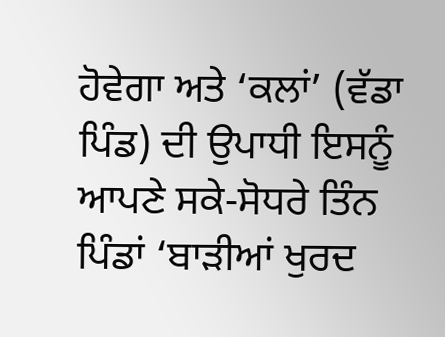ਹੋਵੇਗਾ ਅਤੇ ‘ਕਲਾਂ’ (ਵੱਡਾ ਪਿੰਡ) ਦੀ ਉਪਾਧੀ ਇਸਨੂੰ ਆਪਣੇ ਸਕੇ-ਸੋਧਰੇ ਤਿੰਨ ਪਿੰਡਾਂ ‘ਬਾੜੀਆਂ ਖੁਰਦ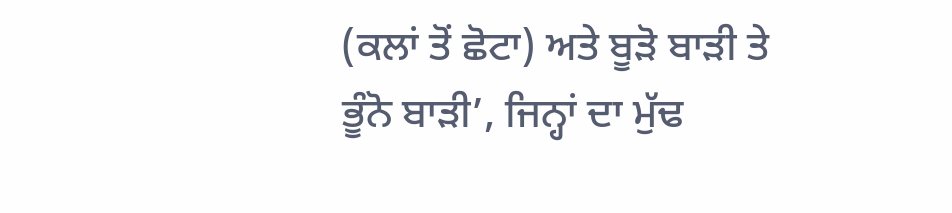(ਕਲਾਂ ਤੋਂ ਛੋਟਾ) ਅਤੇ ਬੂੜੋ ਬਾੜੀ ਤੇ ਭੂੰਨੋ ਬਾੜੀ’, ਜਿਨ੍ਹਾਂ ਦਾ ਮੁੱਢ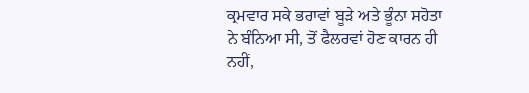ਕ੍ਰਮਵਾਰ ਸਕੇ ਭਰਾਵਾਂ ਬੂੜੇ ਅਤੇ ਭੂੰਨਾ ਸਹੋਤਾ ਨੇ ਬੰਨਿਆ ਸੀ, ਤੋਂ ਫੈਲਰਵਾਂ ਹੋਣ ਕਾਰਨ ਹੀ ਨਹੀਂ,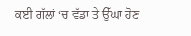ਕਈ ਗੱਲਾਂ ‘ਚ ਵੱਡਾ ਤੇ ਉੱਘਾ ਹੋਣ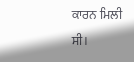ਕਾਰਨ ਮਿਲੀ ਸੀ।